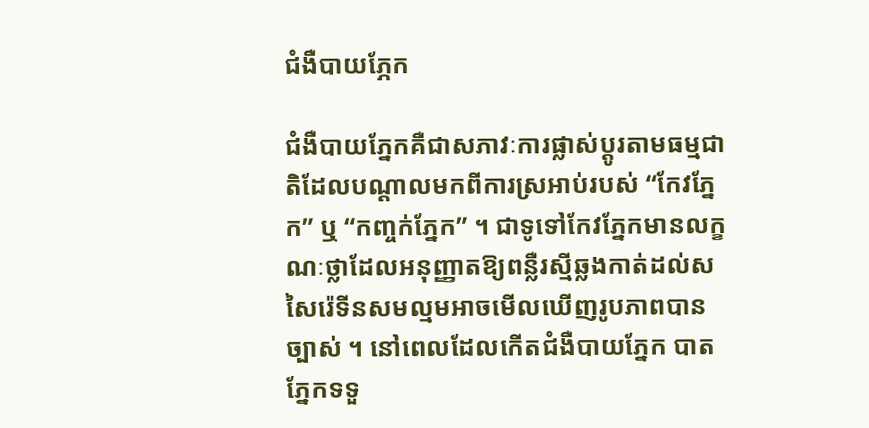ជំងឺបាយភ្ភែក

ជំងឺបាយភ្នែកគឺជាសភាវៈការផ្លាស់ប្តូរតាមធម្មជាតិដែលបណ្តាលមកពីការស្រអាប់របស់ “កែវភ្នែក” ឬ “កញ្ចក់ភ្នែក” ។ ជាទូទៅកែវភ្នែកមានលក្ខណៈថ្លាដែលអនុញ្ញាតឱ្យពន្លឺរស្មីឆ្លងកាត់ដល់សសៃរ៉េទីនសមល្មមអាចមើលឃើញរូបភាពបានច្បាស់ ។ នៅពេលដែលកើតជំងឺបាយភ្នែក បាតភ្នែកទទួ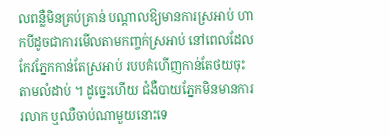លពន្លឺមិនគ្រប់គ្រាន់ បណ្តាលឱ្យមានការស្រអាប់ ហាកបីដូចជាការមើលតាមកញ្ចក់ស្រអាប់ នៅពេលដែលកែវភ្នែកកាន់តែស្រអាប់ របបគំហើញកាន់តែថយចុះតាមលំដាប់ ។ ដូច្នេះហើយ ជំងឺបាយភ្នែកមិនមានការរលាក ឬឈឺចាប់ណាមួយនោះទេ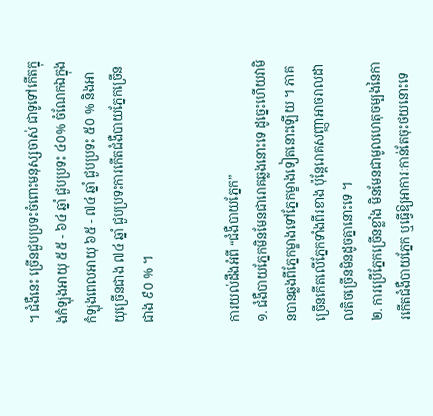។ ជំងឺនេះ ច្រើនជួបប្រទះចំពោះមនុស្សចាស់ ជាទូទៅកើតក្នុងកំឡុងអាយុ ៥៥ - ៦៤ ឆ្នាំ ជួបប្រទះ ៤០% ចំណែកឯក្នុង
កំឡុងពេលអាយុ ៦៥ - ៧៤ ឆ្នាំ ជួបប្រទះ ៥០ % និងអាយុច្រើនជាង ៧៤ ឆ្នាំ ជួបប្រទះការកើតជំងឺបាយភ្នែកច្រើនជាង ៩០ % ។


ការយល់ដឹងអំពី “ជំងឺបាយភ្នែក”
១. ជំងឺបាយភ្នែកមិនមែនជារោគឆ្លងនោះទេ ដូច្នេះហើយវាមិនបានឆ្លងពីភ្នែកម្ខាងទៅភ្នែកម្ខាងទៀតនោះឡើយ ។ ភាគច្រើនកើតលើភ្នែកទាំងពីរខាង ប៉ុន្តែរោគសញ្ញាអាចរាលដាលតិចច្រើនមិនដូចគ្នានោះទេ ។
២. ការប្រើភ្នែកច្រើនខ្លាំង មិនមែនជាមូលហេតុចម្បងនៃការកើតជំងឺបាយភ្នែក ឬធ្វើឱ្យអាការៈកាន់តែចុះថយនោះទេ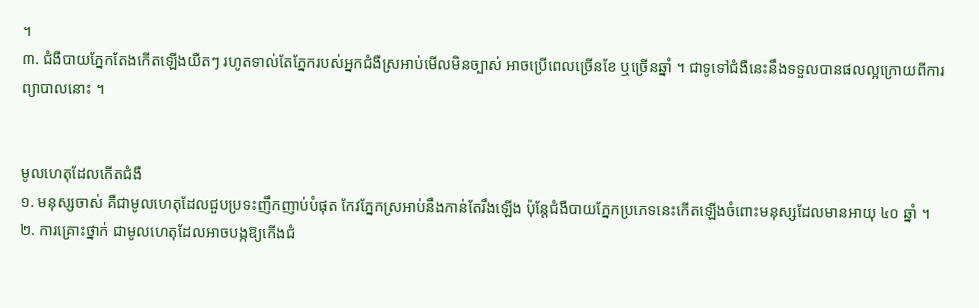។
៣. ជំងឺបាយភ្នែកតែងកើតឡើងយឺតៗ រហូតទាល់តែភ្នែករបស់អ្នកជំងឺស្រអាប់មើលមិនច្បាស់ អាចប្រើពេលច្រើនខែ ឬច្រើនឆ្នាំ ។ ជាទូទៅជំងឺនេះនឹងទទួលបានផលល្អក្រោយពីការព្យាបាលនោះ ។


មូលហេតុដែលកើតជំងឺ
១. មនុស្សចាស់ គឺជាមូលហេតុដែលជួបប្រទះញឹកញាប់បំផុត កែវភ្នែកស្រអាប់នឹងកាន់តែរឹងឡើង ប៉ុន្តែជំងឺបាយភ្នែកប្រភេទនេះកើតឡើងចំពោះមនុស្សដែលមានអាយុ ៤០ ឆ្នាំ ។
២. ការគ្រោះថ្នាក់ ជាមូលហេតុដែលអាចបង្កឱ្យកើងជំ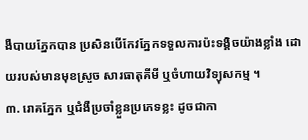ងឺបាយភ្នែកបាន ប្រសិនបើកែវភ្នែកទទួលការប៉ះទង្គិចយ៉ាងខ្លាំង ដោយរបស់មានមុខស្រួច សារធាតុគីមី ឬចំហាយវិទ្យុសកម្ម ។
៣. រោគភ្នែក ឬជំងឺប្រចាំខ្លួនប្រភេទខ្លះ ដូចជាកា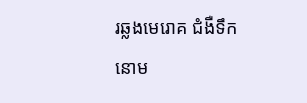រឆ្លងមេរោគ ជំងឺទឹកនោម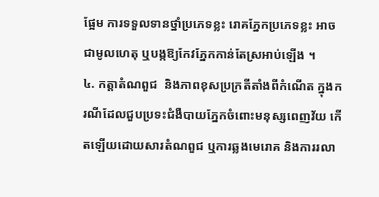ផ្អែម ការទទួលទានថ្នាំប្រភេទខ្លះ រោគភ្នែកប្រភេទខ្លះ អាចជាមូលហេតុ ឬបង្កឱ្យកែវភ្នែកកាន់តែស្រអាប់ឡើង ។
៤. កត្តាតំណពួជ  និងភាពខុសប្រក្រតីតាំងពីកំណើត ក្នុងករណីដែលជួបប្រទះជំងឺបាយភ្នែកចំពោះមនុស្សពេញវ័យ កើតឡើយដោយសារតំណពួជ ឬការឆ្លងមេរោគ និងការរលា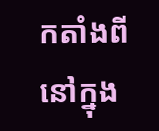កតាំងពីនៅក្នុង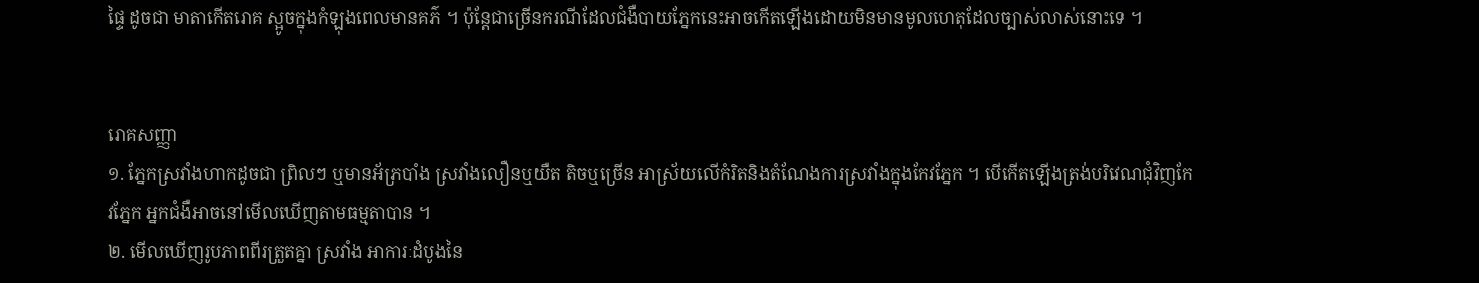ផ្ទៃ ដូចជា មាតាកើតរោគ ស្អូចក្នុងកំឡុងពេលមានគភ៌ ។ ប៉ុន្តែជាច្រើនករណីដែលជំងឺបាយភ្នែកនេះអាចកើតឡើងដោយមិនមានមូលហេតុដែលច្បាស់លាស់នោះទេ ។


រោគសញ្ញា
១. ភ្នែកស្រវាំងហាកដូចជា ព្រិលៗ ឬមានអ័ភ្របាំង ស្រវាំងលឿនឬយឺត តិចឬច្រើន អាស្រ័យលើកំរិតនិងតំណែងការស្រវាំងក្នុងកែវភ្នែក ។ បើកើតឡើងត្រង់បរិវេណជុំវិញកែវភ្នែក អ្នកជំងឺអាចនៅមើលឃើញតាមធម្មតាបាន ។
២. មើលឃើញរូបភាពពីរត្រួតគ្នា ស្រវាំង អាការៈដំបូងនៃ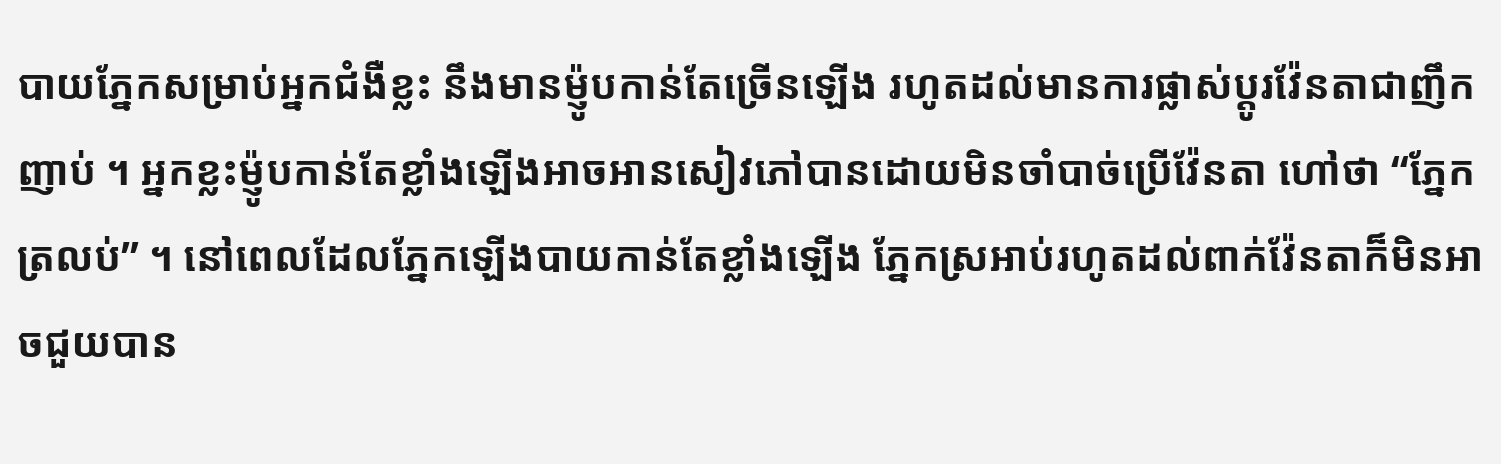បាយភ្នែកសម្រាប់អ្នកជំងឺខ្លះ នឹងមានម៉្ញូបកាន់តែច្រើនឡើង រហូតដល់មានការផ្លាស់ប្តូរវ៉ែនតាជាញឹកញាប់ ។ អ្នកខ្លះម៉្ញូបកាន់តែខ្លាំងឡើងអាចអានសៀវភៅបានដោយមិនចាំបាច់ប្រើវ៉ែនតា ហៅថា “ភ្នែកត្រលប់” ។ នៅពេលដែលភ្នែកឡើងបាយកាន់តែខ្លាំងឡើង ភ្នែកស្រអាប់រហូតដល់ពាក់វ៉ែនតាក៏មិនអាចជួយបាន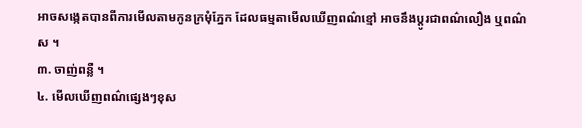អាចសង្កេតបានពីការមើលតាមកូនក្រមុំភ្នែក ដែលធម្មតាមើលឃើញពណ៌ខ្មៅ អាចនឹងប្តូរជាពណ៌លឿង ឬពណ៌ស ។
៣. ចាញ់ពន្លឺ ។
៤. មើលឃើញពណ៌ផ្សេងៗខុស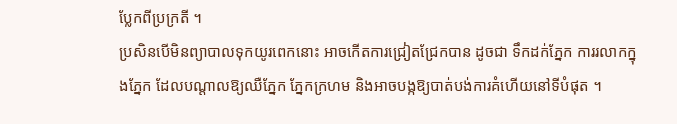ប្លែកពីប្រក្រតី ។
ប្រសិនបើមិនព្យាបាលទុកយូរពេកនោះ អាចកើតការជ្រៀតជ្រែកបាន ដូចជា ទឹកដក់ភ្នែក ការរលាកក្នុងភ្នែក ដែលបណ្តាលឱ្យឈឺភ្នែក ភ្នែកក្រហម និងអាចបង្កឱ្យបាត់បង់ការគំហើយនៅទីបំផុត ។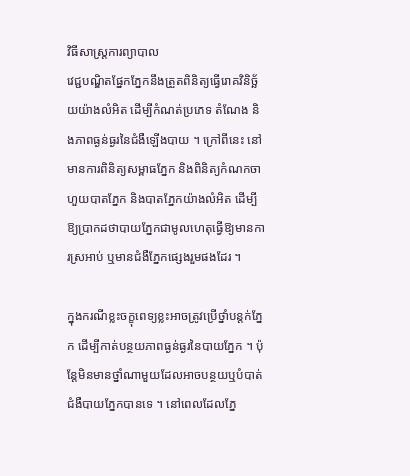វិធីសាស្ត្រការព្យាបាល
វេជ្ជបណ្ឌិតផ្នែកភ្នែកនឹងត្រួតពិនិត្យធ្វើរោគវិនិច្ឆ័យយ៉ាងលំអិត ដើម្បីកំណត់ប្រភេទ តំណែង និងភាពធ្ងន់ធ្ងរនៃជំងឺឡើងបាយ ។ ក្រៅពីនេះ នៅមានការពិនិត្យសម្ពាធភ្នែក និងពិនិត្យកំណកចាហួយបាតភ្នែក និងបាតភ្នែកយ៉ាងលំអិត ដើម្បីឱ្យប្រាកដថាបាយភ្នែកជាមូលហេតុធ្វើឱ្យមានការស្រអាប់ ឬមានជំងឺភ្នែកផ្សេងរួមផងដែរ ។

ក្នុងករណីខ្លះចក្ខុពេទ្យខ្លះអាចត្រូវប្រើថ្នាំបន្តក់ភ្នែក ដើម្បីកាត់បន្ថយភាពធ្ងន់ធ្ងរនៃបាយភ្នែក ។ ប៉ុន្តែមិនមានថ្នាំណាមួយដែលអាចបន្ថយឬបំបាត់ជំងឺបាយភ្នែកបានទេ ។ នៅពេលដែលភ្នែ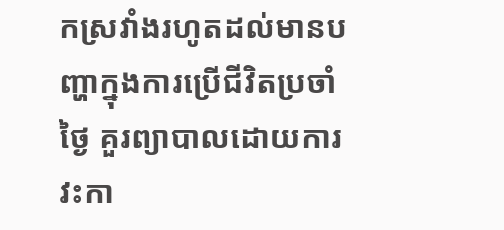កស្រវាំងរហូតដល់មានបញ្ហាក្នុងការប្រើជីវិតប្រចាំថ្ងៃ គួរព្យាបាលដោយការវះកា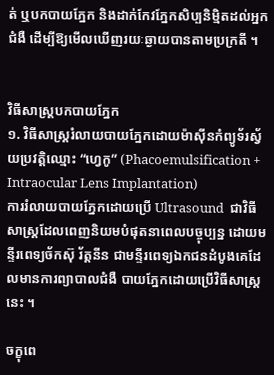ត់ ឬបកបាយភ្នែក និងដាក់កែវភ្នែកសិប្បនិម្មិតដល់អ្នកជំងឺ ដើម្បីឱ្យមើលឃើញរយៈឆ្ងាយបានតាមប្រក្រតី ។


វិធីសាស្ត្របកបាយភ្នែក
១. វិធីសាស្ត្ររំលាយបាយភ្នែកដោយម៉ាស៊ីនកំព្យូទ័រស្វ័យប្រវត្តិឈ្មោះ “ហ្វេកូ” (Phacoemulsification + Intraocular Lens Implantation)
ការរំលាយបាយភ្នែកដោយប្រើ Ultrasound  ជាវិធីសាស្ត្រដែលពេញនិយមបំផុតនាពេលបច្ចុប្បន្ន ដោយមន្ទីរពេទ្យច័កស៊ុ រ័ត្តនីន ជាមន្ទីរពេទ្យឯកជនដំបូងគេដែលមានការព្យាបាលជំងឺ បាយភ្នែកដោយប្រើវិធីសាស្ត្រនេះ ។

ចក្ខុពេ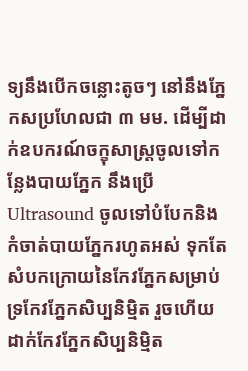ទ្យនឹងបើកចន្លោះតូចៗ នៅនឹងភ្នែកសប្រហែលជា ៣ មម. ដើម្បីដាក់ឧបករណ៍ចក្ខុសាស្ត្រចូលទៅកន្លែងបាយភ្នែក នឹងប្រើ Ultrasound ចូលទៅបំបែកនិងកំចាត់បាយភ្នែករហូតអស់ ទុកតែសំបកក្រោយនៃកែវភ្នែកសម្រាប់ទ្រកែវភ្នែកសិប្បនិម្មិត រួចហើយដាក់កែវភ្នែកសិប្បនិម្មិត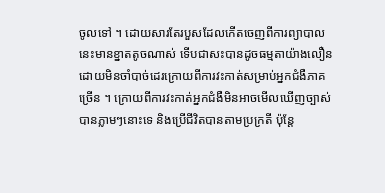ចូលទៅ ។ ដោយសារតែរបួសដែលកើតចេញពីការព្យាបាលនេះមានខ្នាតតូចណាស់ ទើបជាសះបានដូចធម្មតាយ៉ាងលឿន ដោយមិនចាំបាច់ដេរក្រោយពីការវះកាត់សម្រាប់អ្នកជំងឺភាគច្រើន ។ ក្រោយពីការវះកាត់អ្នកជំងឺមិនអាចមើលឃើញច្បាស់បានភ្លាមៗនោះទេ និងប្រើជីវិតបានតាមប្រក្រតី ប៉ុន្តែ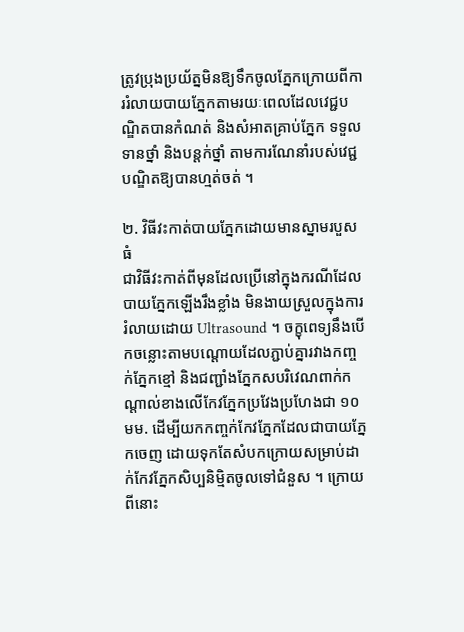ត្រូវប្រុងប្រយ័ត្នមិនឱ្យទឹកចូលភ្នែកក្រោយពីការរំលាយបាយភ្នែកតាមរយៈពេលដែលវេជ្ជបណ្ឌិតបានកំណត់ និងសំអាតគ្រាប់ភ្នែក ទទួលទានថ្នាំ និងបន្តក់ថ្នាំ តាមការណែនាំរបស់វេជ្ជបណ្ឌិតឱ្យបានហ្មត់ចត់ ។

២. វិធីវះកាត់បាយភ្នែកដោយមានស្នាមរបួសធំ
ជាវិធីវះកាត់ពីមុនដែលប្រើនៅក្នុងករណីដែលបាយភ្នែកឡើងរឹងខ្លាំង មិនងាយស្រួលក្នុងការរំលាយដោយ Ultrasound ។ ចក្ខុពេទ្យនឹងបើកចន្លោះតាមបណ្តោយដែលភ្ជាប់គ្នារវាងកញ្ចក់ភ្នែកខ្មៅ និងជញ្ជាំងភ្នែកសបរិវេណពាក់កណ្តាល់ខាងលើកែវភ្នែកប្រវែងប្រហែងជា ១០ មម. ដើម្បីយកកញ្ចក់កែវភ្នែកដែលជាបាយភ្នែកចេញ ដោយទុកតែសំបកក្រោយសម្រាប់ដាក់កែវភ្នែកសិប្បនិម្មិតចូលទៅជំនួស ។ ក្រោយពីនោះ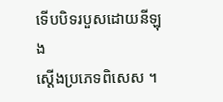ទើបបិទរបួសដោយនីឡុង
ស្តើងប្រភេទពិសេស ។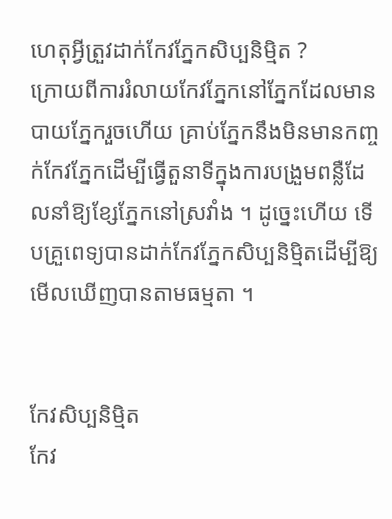ហេតុអ្វីត្រួវដាក់កែវភ្នែកសិប្បនិម្មិត ?
ក្រោយពីការរំលាយកែវភ្នែកនៅភ្នែកដែលមានបាយភ្នែករួចហើយ គ្រាប់ភ្នែកនឹងមិនមានកញ្ចក់កែវភ្នែកដើម្បីធ្វើតួនាទីក្នុងការបង្រួមពន្លឺដែលនាំឱ្យខ្សែភ្នែកនៅស្រវាំង ។ ដូច្នេះហើយ ទើបគ្រួពេទ្យបានដាក់កែវភ្នែកសិប្បនិម្មិតដើម្បីឱ្យមើលឃើញបានតាមធម្មតា ។


កែវសិប្បនិម្មិត
កែវ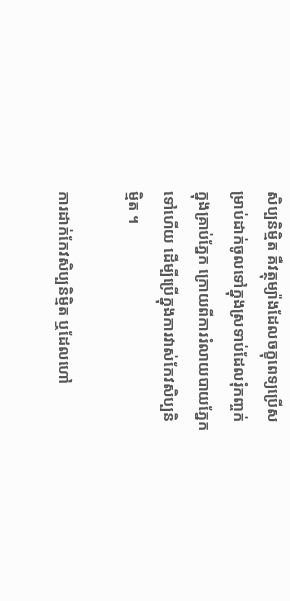សិប្បនិម្មិត គឺវត្ថុម្យ៉ាងដែលចក្ខុពេទ្យប្រើសម្រាប់ដាក់ចូលទៅក្នុងស្រទាប់ដែលរុំកញ្ចក់ក្នុងគ្រាប់ភ្នែក ក្រោយពីការរំលាយបាយភ្នែកទៅហើយ ដើម្បីប្រើក្នុងការវាស់កែវសិប្បនិម្មិត ។

ការដាក់កែវសិប្បនិម្មិត ឬដែលហៅ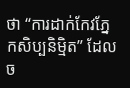ថា “ការដាក់កែវភ្នែកសិប្បនិម្មិត” ដែលច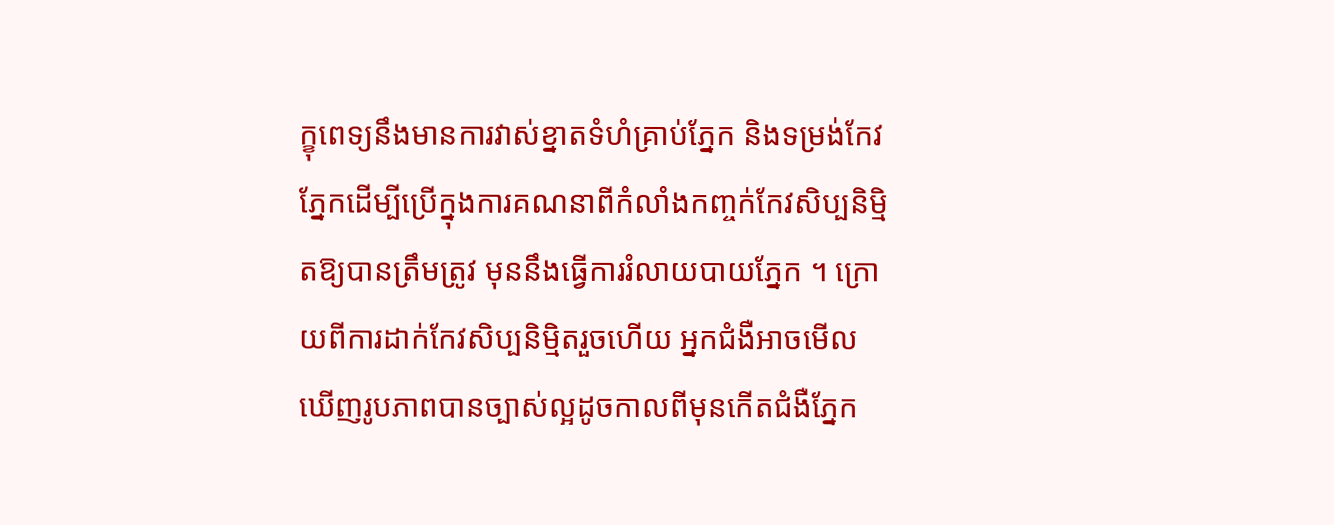ក្ខុពេទ្យនឹងមានការវាស់ខ្នាតទំហំគ្រាប់ភ្នែក និងទម្រង់កែវភ្នែកដើម្បីប្រើក្នុងការគណនាពីកំលាំងកញ្ចក់កែវសិប្បនិម្មិតឱ្យបានត្រឹមត្រូវ មុននឹងធ្វើការរំលាយបាយភ្នែក ។ ក្រោយពីការដាក់កែវសិប្បនិម្មិតរួចហើយ អ្នកជំងឺអាចមើលឃើញរូបភាពបានច្បាស់ល្អដូចកាលពីមុនកើតជំងឺភ្នែក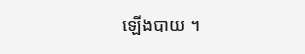ឡើងបាយ ។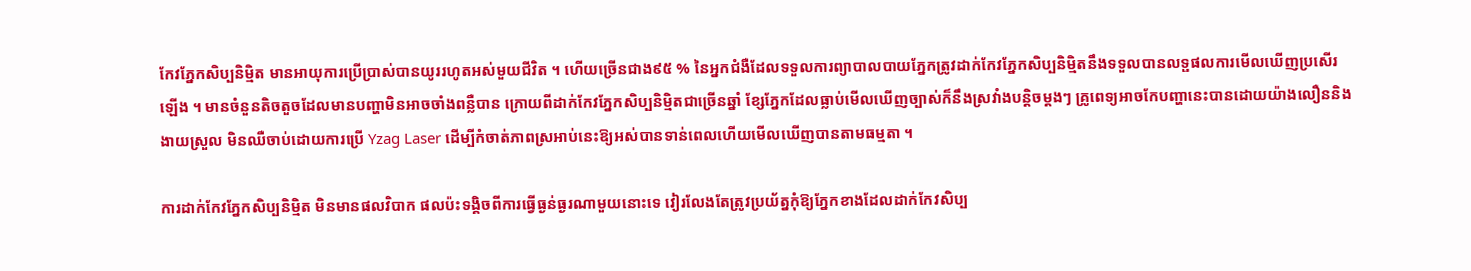កែវភ្នែកសិប្បនិម្មិត មានអាយុការប្រើប្រាស់បានយូររហូតអស់មួយជីវិត ។ ហើយច្រើនជាង៩៥ % នៃអ្នកជំងឺដែលទទួលការព្យាបាលបាយភ្នែកត្រូវដាក់កែវភ្នែកសិប្បនិម្មិតនឹងទទួលបានលទ្ផផលការមើលឃើញប្រសើរឡើង ។ មានចំនួនតិចតួចដែលមានបញ្ហាមិនអាចចាំងពន្លឺបាន ក្រោយពីដាក់កែវភ្នែកសិប្បនិម្មិតជាច្រើនឆ្នាំ ខ្សែភ្នែកដែលធ្លាប់មើលឃើញច្បាស់ក៏នឹងស្រវាំងបន្តិចម្តងៗ គ្រូពេទ្យអាចកែបញ្ហានេះបានដោយយ៉ាងលឿននិងងាយស្រួល មិនឈឺចាប់ដោយការប្រើ Yzag Laser ដើម្បីកំចាត់ភាពស្រអាប់នេះឱ្យអស់បានទាន់ពេលហើយមើលឃើញបានតាមធម្មតា ។

ការដាក់កែវភ្នែកសិប្បនិម្មិត មិនមានផលវិបាក ផលប៉ះទង្គិចពីការធ្វើធ្ងន់ធ្ងរណាមួយនោះទេ វៀរលែងតែត្រូវប្រយ័ត្នកុំឱ្យភ្នែកខាងដែលដាក់កែវសិប្ប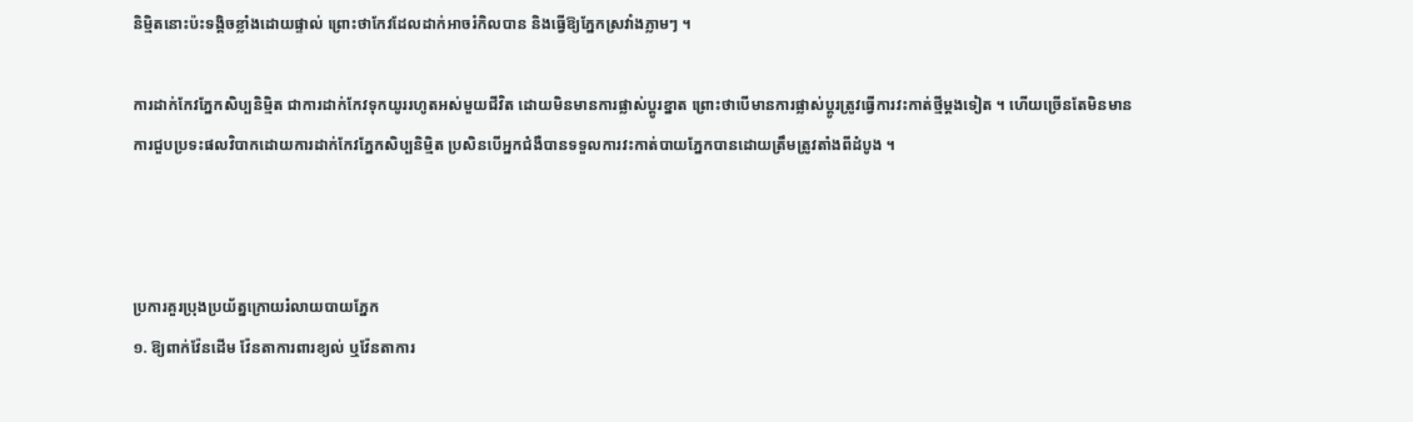និម្មិតនោះប៉ះទង្គិចខ្លាំងដោយផ្ទាល់ ព្រោះថាកែវដែលដាក់អាចរំកិលបាន និងធ្វើឱ្យភ្នែកស្រវាំងភ្លាមៗ ។

ការដាក់កែវភ្នែកសិប្បនិម្មិត ជាការដាក់កែវទុកយូររហូតអស់មួយជីវិត ដោយមិនមានការផ្លាស់ប្តូរខ្នាត ព្រោះថាបើមានការផ្លាស់ប្តូរត្រូវធ្វើការវះកាត់ថ្មីម្តងទៀត ។ ហើយច្រើនតែមិនមានការជួបប្រទះផលវិបាកដោយការដាក់កែវភ្នែកសិប្បនិម្មិត ប្រសិនបើអ្នកជំងឺបានទទួលការវះកាត់បាយភ្នែកបានដោយត្រឹមត្រូវតាំងពីដំបូង ។



ប្រការគួរប្រុងប្រយ័ត្នក្រោយរំលាយបាយភ្នែក
១. ឱ្យពាក់វ៉ែនដើម វ៉ែនតាការពារខ្យល់ ឬវ៉ែនតាការ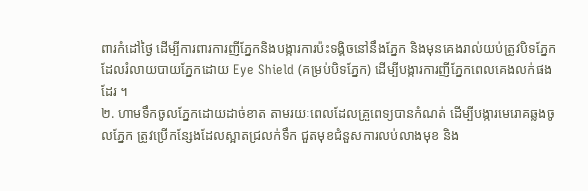ពារកំដៅថ្ងៃ ដើម្បីការពារការញីភ្នែកនិងបង្ការការប៉ះទង្គិចនៅនឹងភ្នែក និងមុនគេងរាល់យប់ត្រូវបិទភ្នែកដែលរំលាយបាយភ្នែកដោយ Eye Shield (គម្រប់បិទភ្នែក) ដើម្បីបង្ការការញីភ្នែកពេលគេងលក់ផងដែរ ។
២. ហាមទឹកចូលភ្នែកដោយដាច់ខាត តាមរយៈពេលដែលគ្រួពេទ្យបានកំណត់ ដើម្បីបង្ការមេរោគឆ្លងចូលភ្នែក ត្រូវប្រើកន្សែងដែលស្អាតជ្រលក់ទឹក ជួតមុខជំនួសការលប់លាងមុខ និង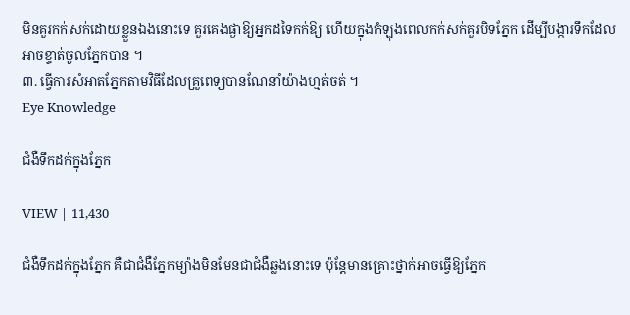មិនគួរកក់សក់ដោយខ្លួនឯងនោះទេ គួរគេងផ្ងាឱ្យអ្នកដទៃកក់ឱ្យ ហើយក្នុងកំឡុងពេលកក់សក់គួរបិទភ្នែក ដើម្បីបង្ការទឹកដែលអាចខ្ទាត់ចូលភ្នែកបាន ។
៣. ធ្វើការសំអាតភ្នែកតាមវិធីដែលគ្រួពេទ្យបានណែនាំយ៉ាងហ្មត់ចត់ ។
Eye Knowledge

ជំងឺទឹកដក់ក្នុងភ្នែក

VIEW | 11,430

ជំងឺទឹកដក់ក្នុងភ្នែក គឺជាជំងឺភ្នែកម្យ៉ាងមិនមែនជាជំងឺឆ្លងនោះទេ ប៉ុន្តែមានគ្រោះថ្នាក់អាចធ្វើឱ្យភ្នែក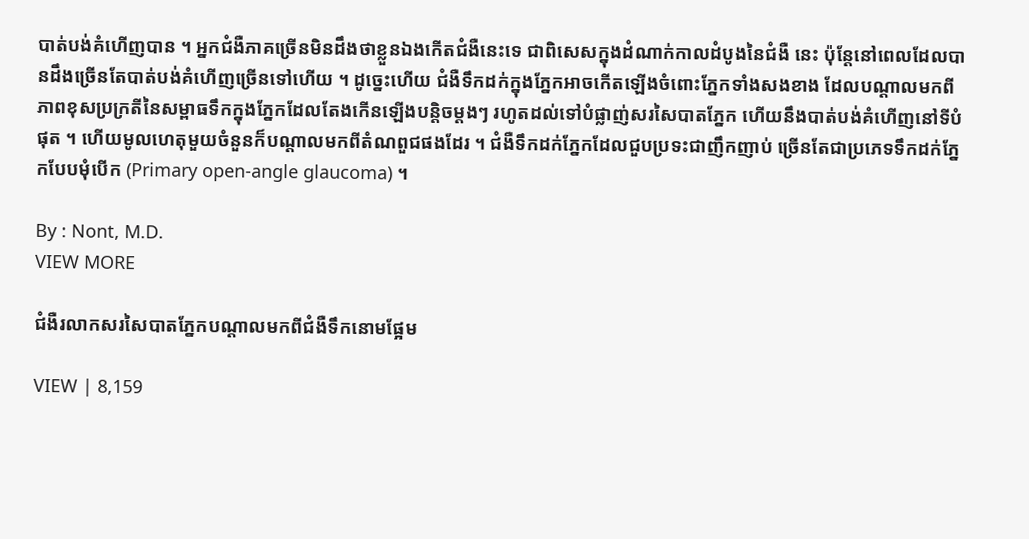បាត់បង់គំហើញបាន ។ អ្នកជំងឺភាគច្រើនមិនដឹងថាខ្លួនឯងកើតជំងឺនេះទេ ជាពិសេសក្នុងដំណាក់កាលដំបូងនៃជំងឺ នេះ ប៉ុន្តែនៅពេលដែលបានដឹងច្រើនតែបាត់បង់គំហើញច្រើនទៅហើយ ។ ដូច្នេះហើយ ជំងឺទឹកដក់ក្នុងភ្នែកអាចកើតឡើងចំពោះភ្នែកទាំងសងខាង ដែលបណ្តាលមកពីភាពខុសប្រក្រតីនៃសម្ពាធទឹកក្នុងភ្នែកដែលតែងកើនឡើងបន្តិចម្តងៗ រហូតដល់ទៅបំផ្លាញ់សរសៃបាតភ្នែក ហើយនឹងបាត់បង់គំហើញនៅទីបំផុត ។ ហើយមូលហេតុមួយចំនួនក៏បណ្តាលមកពីតំណពួជផងដែរ ។ ជំងឺទឹកដក់ភ្នែកដែលជួបប្រទះជាញឹកញាប់ ច្រើនតែជាប្រភេទទឹកដក់ភ្នែកបែបមុំបើក (Primary open-angle glaucoma) ។

By : Nont, M.D.
VIEW MORE

ជំងឺរលាកសរសៃបាតភ្នែកបណ្តាលមកពីជំងឺទឹកនោមផ្អែម

VIEW | 8,159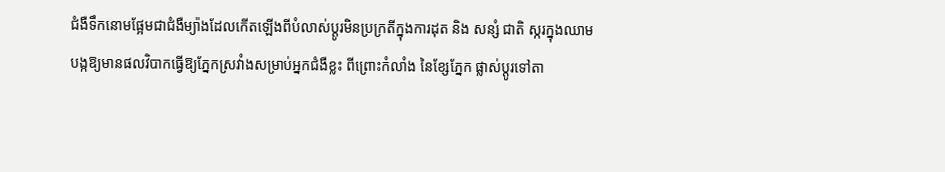ជំងឺទឹកនោមផ្អែមជាជំងឺម្យ៉ាងដែលកើតឡើងពីបំលាស់ប្តូរមិនប្រក្រតីក្នុងការដុត និង សន្សំ ជាតិ ស្ករក្នុងឈាម បង្កឱ្យមានផលវិបាកធ្វើឱ្យភ្នែកស្រវាំងសម្រាប់អ្នកជំងឺខ្លះ ពីព្រោះកំលាំង នៃខ្សែភ្នែក ផ្លាស់ប្តូរទៅតា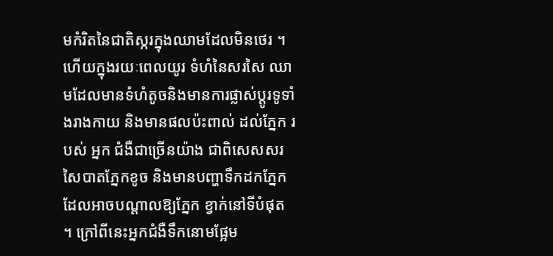មកំរិតនៃជាតិស្ករក្នុងឈាមដែលមិនថេរ ។ ហើយក្នុងរយៈពេលយូរ ទំហំនៃសរសៃ ឈាមដែលមានទំហំតូចនិងមានការផ្លាស់ប្តូរទូទាំងរាងកាយ និងមានផលប៉ះពាល់ ដល់ភ្នែក របស់ អ្នក ជំងឺជាច្រើនយ៉ាង ជាពិសេសសរសៃបាតភ្នែកខូច និងមានបញ្ហាទឹកដកភ្នែក ដែលអាចបណ្តាលឱ្យភ្នែក ខ្វាក់នៅទីបំផុត ។ ក្រៅពីនេះអ្នកជំងឺទឹកនោមផ្អែម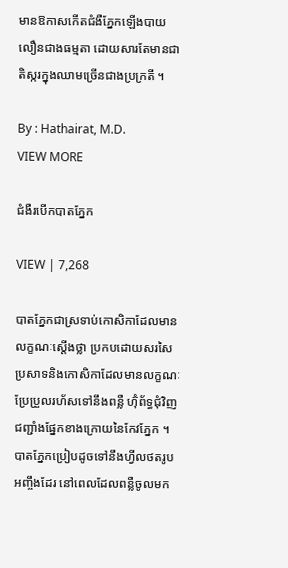មានឱកាសកើតជំងឺភ្នែកឡើងបាយលឿនជាងធម្មតា ដោយសារតែមានជាតិស្ករក្នុងឈាមច្រើនជាងប្រក្រតី ។

By : Hathairat, M.D.
VIEW MORE

ជំងឺរបើកបាតភ្នែក

VIEW | 7,268

បាតភ្នែកជាស្រទាប់កោសិកាដែលមានលក្ខណៈស្តើងថ្លា ប្រកបដោយសរសៃប្រសាទនិងកោសិកាដែលមានលក្ខណៈប្រែប្រួលរហ័សទៅនឹងពន្លឺ ហ៊ុំព័ទ្ធជុំវិញជញ្ជាំងផ្នែកខាងក្រោយនៃកែវភ្នែក ។ បាតភ្នែកប្រៀបដូចទៅនឹងហ្វីលថតរូបអញ្ចឹងដែរ នៅពេលដែលពន្លឺចូលមក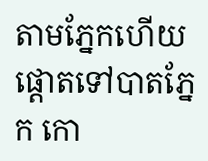តាមភ្នែកហើយផ្តោតទៅបាតភ្នែក កោ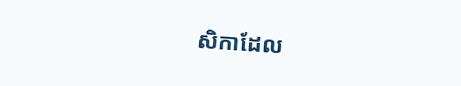សិកាដែល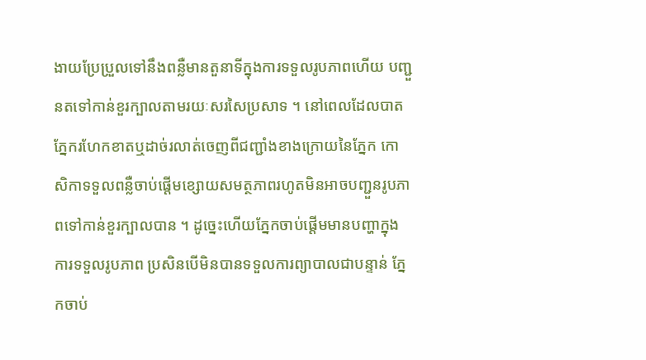ងាយប្រែប្រួលទៅនឹងពន្លឺមានតួនាទីក្នុងការទទួលរូបភាពហើយ បញ្ជួនតទៅកាន់ខួរក្បាលតាមរយៈសរសៃប្រសាទ ។ នៅពេលដែលបាតភ្នែករហែកខាតឬដាច់រលាត់ចេញពីជញ្ជាំងខាងក្រោយនៃភ្នែក កោសិកាទទួលពន្លឺចាប់ផ្តើមខ្សោយសមត្ថភាពរហូតមិនអាចបញ្ជួនរូបភាពទៅកាន់ខួរក្បាលបាន ។ ដូច្នេះហើយភ្នែកចាប់ផ្តើមមានបញ្ហាក្នុងការទទួលរូបភាព ប្រសិនបើមិនបានទទួលការព្យាបាលជាបន្ទាន់ ភ្នែកចាប់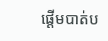ផ្តើមបាត់ប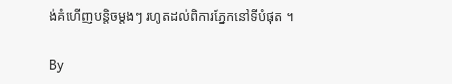ង់គំហើញបន្តិចម្តងៗ រហូតដល់ពិការភ្នែកនៅទីបំផុត ។

By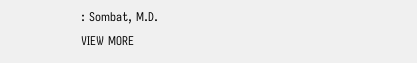: Sombat, M.D.
VIEW MORE